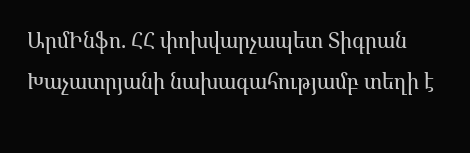ԱրմԻնֆո. ՀՀ փոխվարչապետ Տիգրան Խաչատրյանի նախագահությամբ տեղի է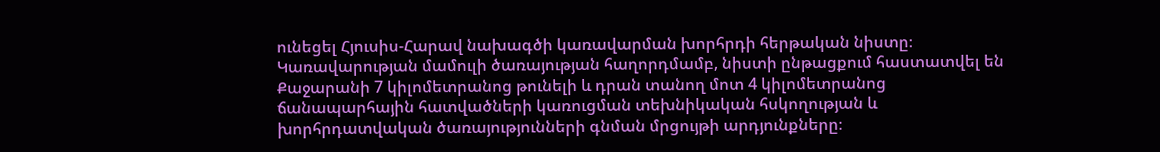ունեցել Հյուսիս-Հարավ նախագծի կառավարման խորհրդի հերթական նիստը։
Կառավարության մամուլի ծառայության հաղորդմամբ, նիստի ընթացքում հաստատվել են Քաջարանի 7 կիլոմետրանոց թունելի և դրան տանող մոտ 4 կիլոմետրանոց ճանապարհային հատվածների կառուցման տեխնիկական հսկողության և խորհրդատվական ծառայությունների գնման մրցույթի արդյունքները։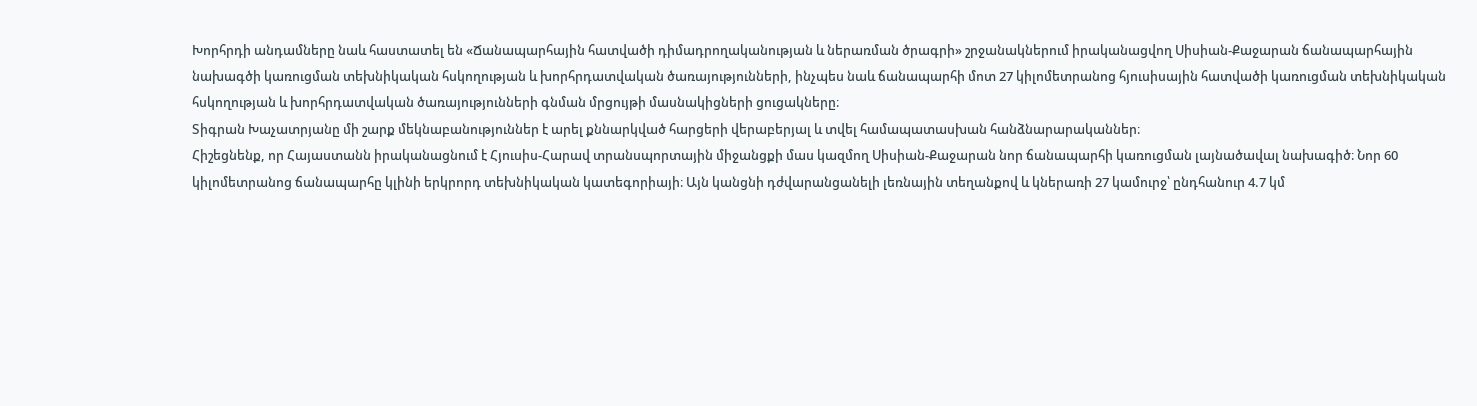Խորհրդի անդամները նաև հաստատել են «Ճանապարհային հատվածի դիմադրողականության և ներառման ծրագրի» շրջանակներում իրականացվող Սիսիան-Քաջարան ճանապարհային նախագծի կառուցման տեխնիկական հսկողության և խորհրդատվական ծառայությունների, ինչպես նաև ճանապարհի մոտ 27 կիլոմետրանոց հյուսիսային հատվածի կառուցման տեխնիկական հսկողության և խորհրդատվական ծառայությունների գնման մրցույթի մասնակիցների ցուցակները։
Տիգրան Խաչատրյանը մի շարք մեկնաբանություններ է արել քննարկված հարցերի վերաբերյալ և տվել համապատասխան հանձնարարականներ։
Հիշեցնենք, որ Հայաստանն իրականացնում է Հյուսիս-Հարավ տրանսպորտային միջանցքի մաս կազմող Սիսիան-Քաջարան նոր ճանապարհի կառուցման լայնածավալ նախագիծ։ Նոր 60 կիլոմետրանոց ճանապարհը կլինի երկրորդ տեխնիկական կատեգորիայի։ Այն կանցնի դժվարանցանելի լեռնային տեղանքով և կներառի 27 կամուրջ՝ ընդհանուր 4.7 կմ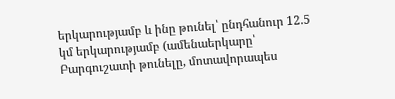երկարությամբ և ինը թունել՝ ընդհանուր 12.5 կմ երկարությամբ (ամենաերկարը՝ Բարգուշատի թունելը, մոտավորապես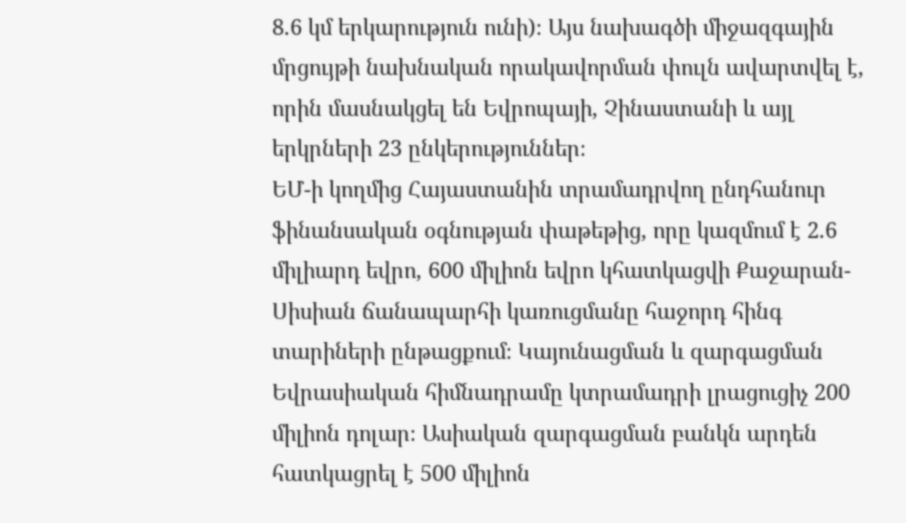8.6 կմ երկարություն ունի)։ Այս նախագծի միջազգային մրցույթի նախնական որակավորման փուլն ավարտվել է, որին մասնակցել են Եվրոպայի, Չինաստանի և այլ երկրների 23 ընկերություններ։
ԵՄ-ի կողմից Հայաստանին տրամադրվող ընդհանուր ֆինանսական օգնության փաթեթից, որը կազմում է 2.6 միլիարդ եվրո, 600 միլիոն եվրո կհատկացվի Քաջարան-Սիսիան ճանապարհի կառուցմանը հաջորդ հինգ տարիների ընթացքում։ Կայունացման և զարգացման Եվրասիական հիմնադրամը կտրամադրի լրացուցիչ 200 միլիոն դոլար։ Ասիական զարգացման բանկն արդեն հատկացրել է 500 միլիոն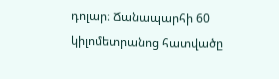դոլար։ Ճանապարհի 60 կիլոմետրանոց հատվածը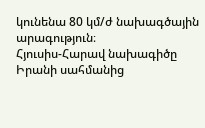կունենա 80 կմ/ժ նախագծային արագություն։
Հյուսիս-Հարավ նախագիծը Իրանի սահմանից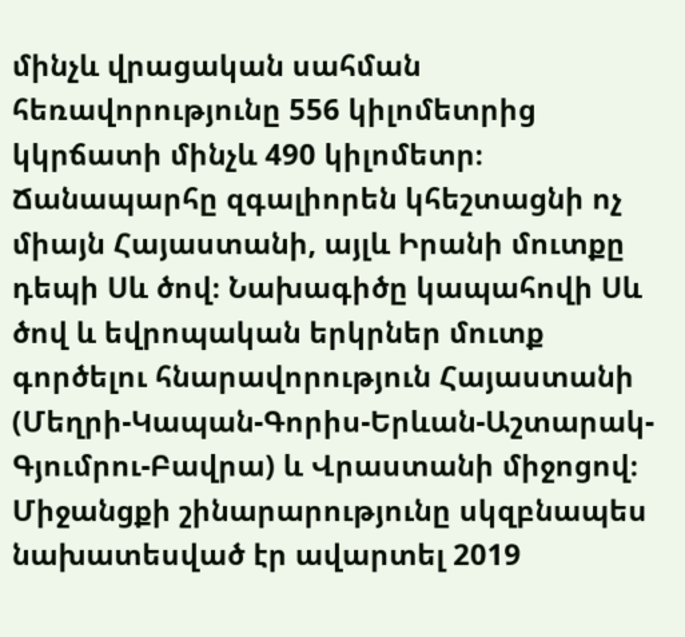մինչև վրացական սահման հեռավորությունը 556 կիլոմետրից կկրճատի մինչև 490 կիլոմետր։ Ճանապարհը զգալիորեն կհեշտացնի ոչ միայն Հայաստանի, այլև Իրանի մուտքը դեպի Սև ծով։ Նախագիծը կապահովի Սև ծով և եվրոպական երկրներ մուտք գործելու հնարավորություն Հայաստանի (Մեղրի-Կապան-Գորիս-Երևան-Աշտարակ-Գյումրու-Բավրա) և Վրաստանի միջոցով։ Միջանցքի շինարարությունը սկզբնապես նախատեսված էր ավարտել 2019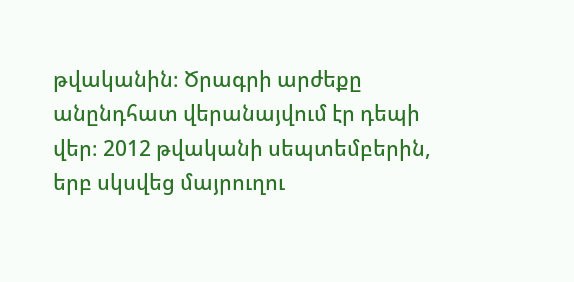թվականին։ Ծրագրի արժեքը անընդհատ վերանայվում էր դեպի վեր։ 2012 թվականի սեպտեմբերին, երբ սկսվեց մայրուղու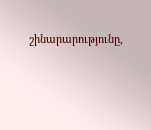շինարարությունը,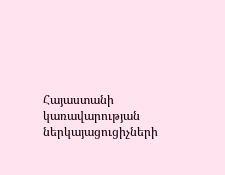Հայաստանի կառավարության ներկայացուցիչների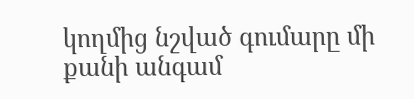կողմից նշված գումարը մի քանի անգամ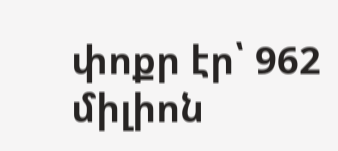փոքր էր՝ 962 միլիոն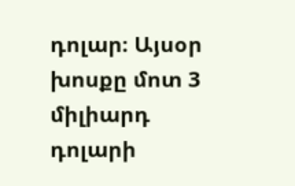դոլար։ Այսօր խոսքը մոտ 3 միլիարդ դոլարի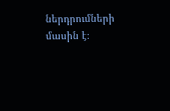ներդրումների մասին է։